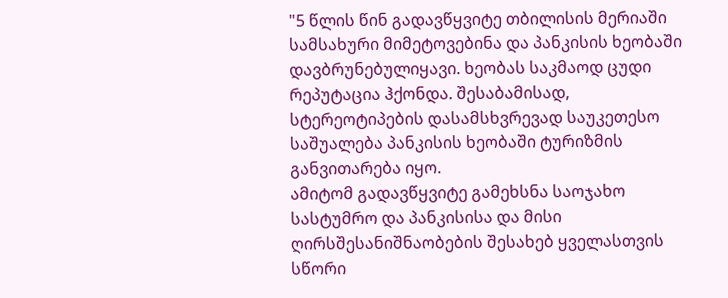"5 წლის წინ გადავწყვიტე თბილისის მერიაში სამსახური მიმეტოვებინა და პანკისის ხეობაში დავბრუნებულიყავი. ხეობას საკმაოდ ცუდი რეპუტაცია ჰქონდა. შესაბამისად, სტერეოტიპების დასამსხვრევად საუკეთესო საშუალება პანკისის ხეობაში ტურიზმის განვითარება იყო.
ამიტომ გადავწყვიტე გამეხსნა საოჯახო სასტუმრო და პანკისისა და მისი ღირსშესანიშნაობების შესახებ ყველასთვის სწორი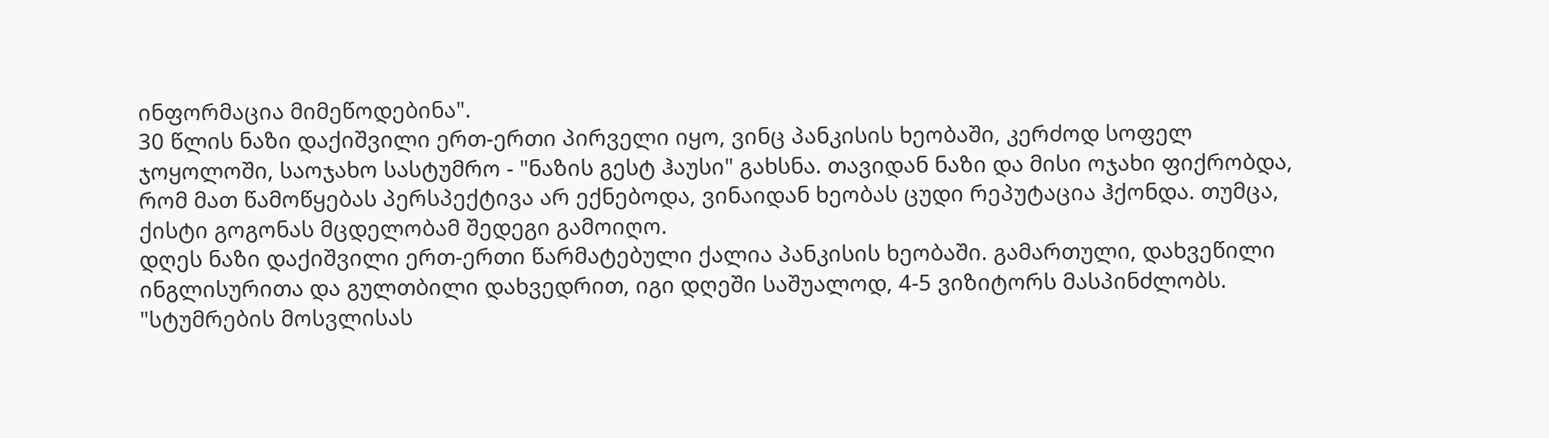ინფორმაცია მიმეწოდებინა".
30 წლის ნაზი დაქიშვილი ერთ-ერთი პირველი იყო, ვინც პანკისის ხეობაში, კერძოდ სოფელ ჯოყოლოში, საოჯახო სასტუმრო - "ნაზის გესტ ჰაუსი" გახსნა. თავიდან ნაზი და მისი ოჯახი ფიქრობდა, რომ მათ წამოწყებას პერსპექტივა არ ექნებოდა, ვინაიდან ხეობას ცუდი რეპუტაცია ჰქონდა. თუმცა, ქისტი გოგონას მცდელობამ შედეგი გამოიღო.
დღეს ნაზი დაქიშვილი ერთ-ერთი წარმატებული ქალია პანკისის ხეობაში. გამართული, დახვეწილი ინგლისურითა და გულთბილი დახვედრით, იგი დღეში საშუალოდ, 4-5 ვიზიტორს მასპინძლობს.
"სტუმრების მოსვლისას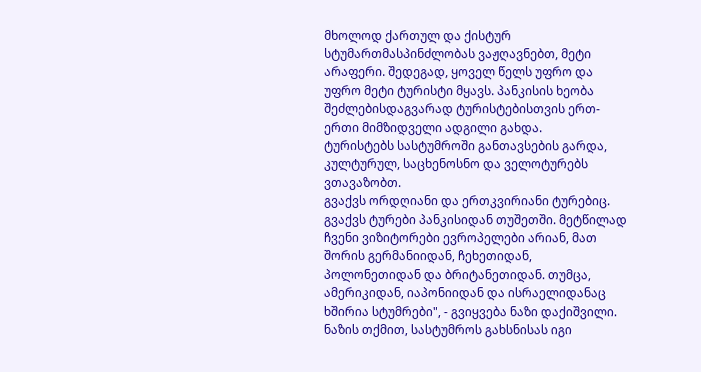მხოლოდ ქართულ და ქისტურ სტუმართმასპინძლობას ვაჟღავნებთ, მეტი არაფერი. შედეგად, ყოველ წელს უფრო და უფრო მეტი ტურისტი მყავს. პანკისის ხეობა შეძლებისდაგვარად ტურისტებისთვის ერთ-ერთი მიმზიდველი ადგილი გახდა.
ტურისტებს სასტუმროში განთავსების გარდა, კულტურულ, საცხენოსნო და ველოტურებს ვთავაზობთ.
გვაქვს ორდღიანი და ერთკვირიანი ტურებიც. გვაქვს ტურები პანკისიდან თუშეთში. მეტწილად ჩვენი ვიზიტორები ევროპელები არიან, მათ შორის გერმანიიდან, ჩეხეთიდან, პოლონეთიდან და ბრიტანეთიდან. თუმცა, ამერიკიდან, იაპონიიდან და ისრაელიდანაც ხშირია სტუმრები", - გვიყვება ნაზი დაქიშვილი.
ნაზის თქმით, სასტუმროს გახსნისას იგი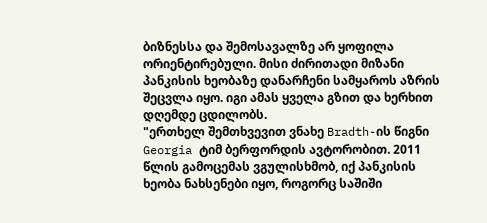ბიზნესსა და შემოსავალზე არ ყოფილა ორიენტირებული. მისი ძირითადი მიზანი პანკისის ხეობაზე დანარჩენი სამყაროს აზრის შეცვლა იყო. იგი ამას ყველა გზით და ხერხით დღემდე ცდილობს.
"ერთხელ შემთხვევით ვნახე Bradth-ის წიგნი Georgia ტიმ ბერფორდის ავტორობით. 2011 წლის გამოცემას ვგულისხმობ, იქ პანკისის ხეობა ნახსენები იყო, როგორც საშიში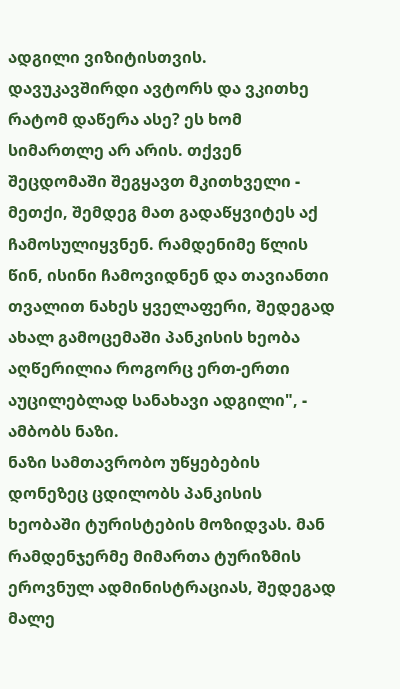ადგილი ვიზიტისთვის. დავუკავშირდი ავტორს და ვკითხე რატომ დაწერა ასე? ეს ხომ სიმართლე არ არის. თქვენ შეცდომაში შეგყავთ მკითხველი - მეთქი, შემდეგ მათ გადაწყვიტეს აქ ჩამოსულიყვნენ. რამდენიმე წლის წინ, ისინი ჩამოვიდნენ და თავიანთი თვალით ნახეს ყველაფერი, შედეგად ახალ გამოცემაში პანკისის ხეობა აღწერილია როგორც ერთ-ერთი აუცილებლად სანახავი ადგილი", - ამბობს ნაზი.
ნაზი სამთავრობო უწყებების დონეზეც ცდილობს პანკისის ხეობაში ტურისტების მოზიდვას. მან რამდენჯერმე მიმართა ტურიზმის ეროვნულ ადმინისტრაციას, შედეგად მალე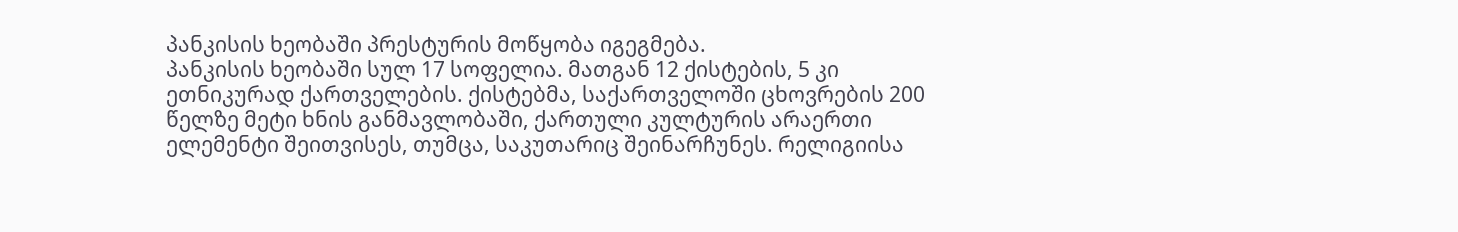პანკისის ხეობაში პრესტურის მოწყობა იგეგმება.
პანკისის ხეობაში სულ 17 სოფელია. მათგან 12 ქისტების, 5 კი ეთნიკურად ქართველების. ქისტებმა, საქართველოში ცხოვრების 200 წელზე მეტი ხნის განმავლობაში, ქართული კულტურის არაერთი ელემენტი შეითვისეს, თუმცა, საკუთარიც შეინარჩუნეს. რელიგიისა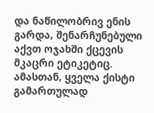და ნაწილობრივ ენის გარდა, შენარჩუნებული აქვთ ოჯახში ქცევის მკაცრი ეტიკეტიც. ამასთან, ყველა ქისტი გამართულად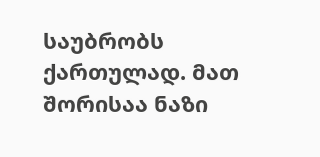საუბრობს ქართულად. მათ შორისაა ნაზი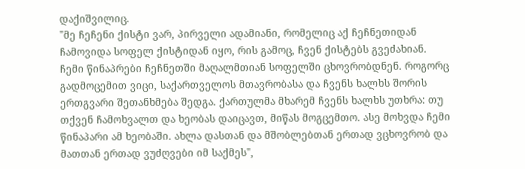დაქიშვილიც.
"მე ჩეჩენი ქისტი ვარ, პირველი ადამიანი, რომელიც აქ ჩეჩნეთიდან ჩამოვიდა სოფელ ქისტიდან იყო, რის გამოც, ჩვენ ქისტებს გვეძახიან.
ჩემი წინაპრები ჩეჩნეთში მაღალმთიან სოფელში ცხოვრობდნენ. როგორც გადმოცემით ვიცი, საქართველოს მთავრობასა და ჩვენს ხალხს შორის ერთგვარი შეთანხმება შედგა. ქართულმა მხარემ ჩვენს ხალხს უთხრა: თუ თქვენ ჩამოხვალთ და ხეობას დაიცავთ, მიწას მოგცემთო. ასე მოხვდა ჩემი წინაპარი ამ ხეობაში. ახლა დასთან და მშობლებთან ერთად ვცხოვრობ და მათთან ერთად ვუძღვები იმ საქმეს",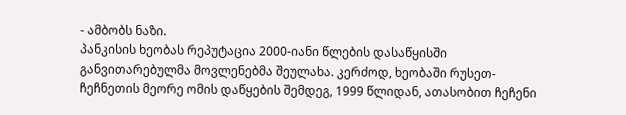- ამბობს ნაზი.
პანკისის ხეობას რეპუტაცია 2000-იანი წლების დასაწყისში განვითარებულმა მოვლენებმა შეულახა. კერძოდ, ხეობაში რუსეთ-ჩეჩნეთის მეორე ომის დაწყების შემდეგ, 1999 წლიდან, ათასობით ჩეჩენი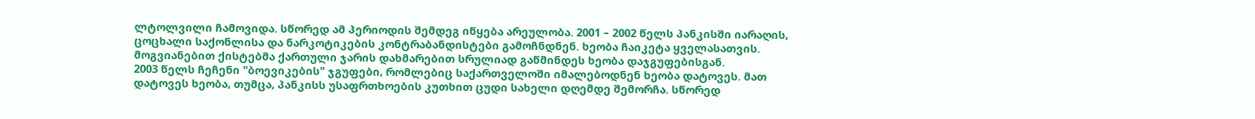ლტოლვილი ჩამოვიდა. სწორედ ამ პერიოდის შემდეგ იწყება არეულობა. 2001 – 2002 წელს პანკისში იარაღის, ცოცხალი საქონლისა და ნარკოტიკების კონტრაბანდისტები გამოჩნდნენ. ხეობა ჩაიკეტა ყველასათვის. მოგვიანებით ქისტებმა ქართული ჯარის დახმარებით სრულიად გაწმინდეს ხეობა დაჯგუფებისგან.
2003 წელს ჩეჩენი "ბოევიკების" ჯგუფები, რომლებიც საქართველოში იმალებოდნენ ხეობა დატოვეს. მათ დატოვეს ხეობა, თუმცა, პანკისს უსაფრთხოების კუთხით ცუდი სახელი დღემდე შემორჩა. სწორედ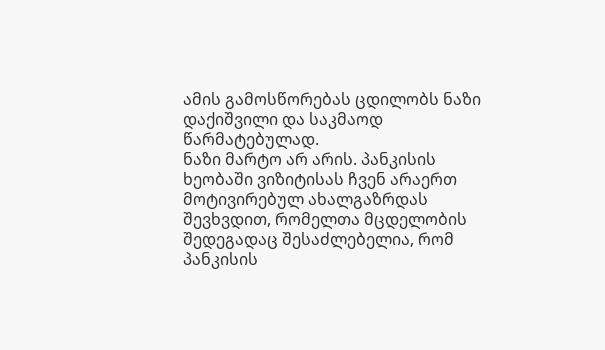ამის გამოსწორებას ცდილობს ნაზი დაქიშვილი და საკმაოდ წარმატებულად.
ნაზი მარტო არ არის. პანკისის ხეობაში ვიზიტისას ჩვენ არაერთ მოტივირებულ ახალგაზრდას შევხვდით, რომელთა მცდელობის შედეგადაც შესაძლებელია, რომ პანკისის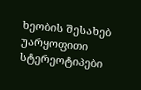ხეობის შესახებ უარყოფითი სტერეოტიპები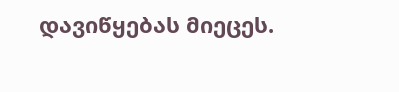დავიწყებას მიეცეს.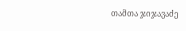თამთა ჯიჯავაძე